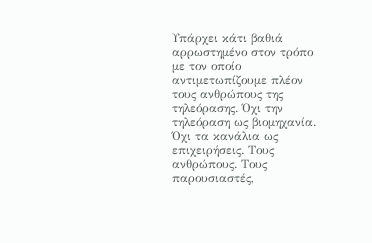Υπάρχει κάτι βαθιά αρρωστημένο στον τρόπο με τον οποίο αντιμετωπίζουμε πλέον τους ανθρώπους της τηλεόρασης. Όχι την τηλεόραση ως βιομηχανία. Όχι τα κανάλια ως επιχειρήσεις. Τους ανθρώπους. Τους παρουσιαστές,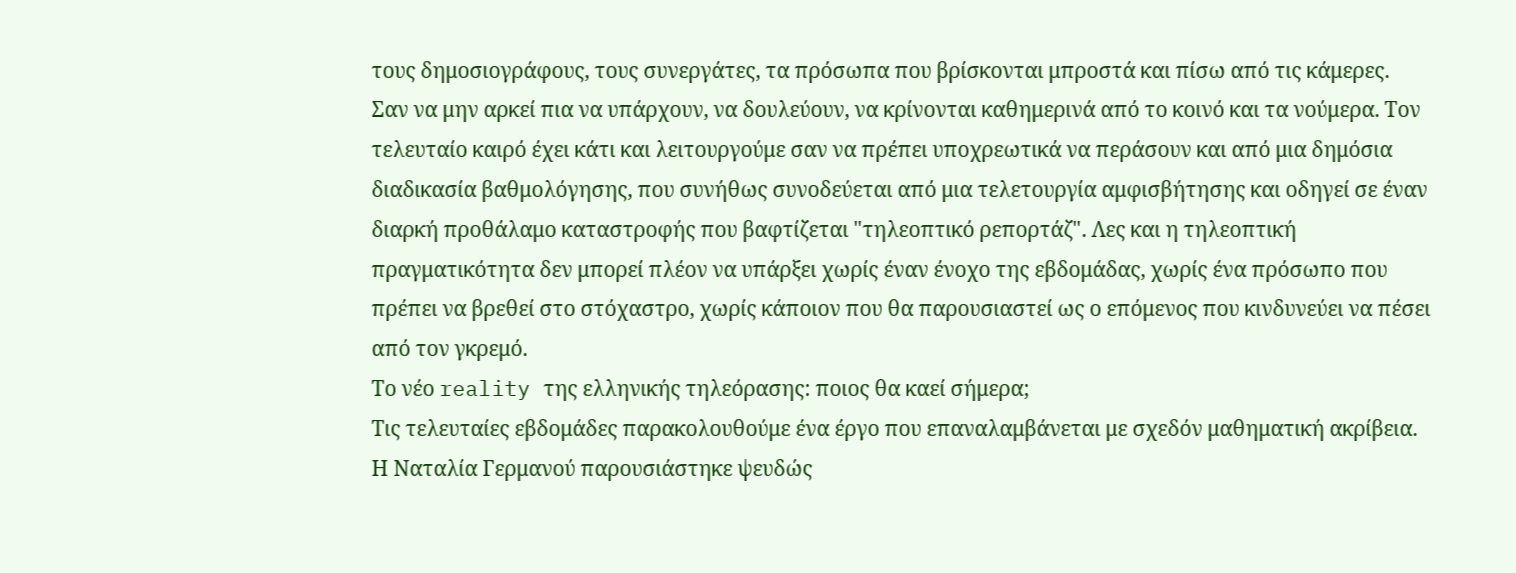τους δημοσιογράφους, τους συνεργάτες, τα πρόσωπα που βρίσκονται μπροστά και πίσω από τις κάμερες. Σαν να μην αρκεί πια να υπάρχουν, να δουλεύουν, να κρίνονται καθημερινά από το κοινό και τα νούμερα. Τον τελευταίο καιρό έχει κάτι και λειτουργούμε σαν να πρέπει υποχρεωτικά να περάσουν και από μια δημόσια διαδικασία βαθμολόγησης, που συνήθως συνοδεύεται από μια τελετουργία αμφισβήτησης και οδηγεί σε έναν διαρκή προθάλαμο καταστροφής που βαφτίζεται "τηλεοπτικό ρεπορτάζ". Λες και η τηλεοπτική πραγματικότητα δεν μπορεί πλέον να υπάρξει χωρίς έναν ένοχο της εβδομάδας, χωρίς ένα πρόσωπο που πρέπει να βρεθεί στο στόχαστρο, χωρίς κάποιον που θα παρουσιαστεί ως ο επόμενος που κινδυνεύει να πέσει από τον γκρεμό.
Το νέο reality της ελληνικής τηλεόρασης: ποιος θα καεί σήμερα;
Τις τελευταίες εβδομάδες παρακολουθούμε ένα έργο που επαναλαμβάνεται με σχεδόν μαθηματική ακρίβεια. Η Ναταλία Γερμανού παρουσιάστηκε ψευδώς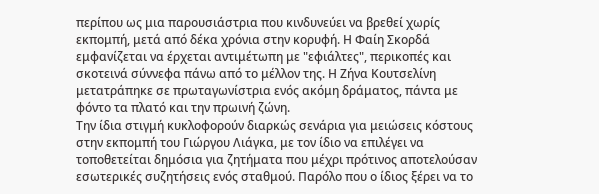περίπου ως μια παρουσιάστρια που κινδυνεύει να βρεθεί χωρίς εκπομπή, μετά από δέκα χρόνια στην κορυφή. Η Φαίη Σκορδά εμφανίζεται να έρχεται αντιμέτωπη με "εφιάλτες", περικοπές και σκοτεινά σύννεφα πάνω από το μέλλον της. Η Ζήνα Κουτσελίνη μετατράπηκε σε πρωταγωνίστρια ενός ακόμη δράματος, πάντα με φόντο τα πλατό και την πρωινή ζώνη.
Την ίδια στιγμή κυκλοφορούν διαρκώς σενάρια για μειώσεις κόστους στην εκπομπή του Γιώργου Λιάγκα, με τον ίδιο να επιλέγει να τοποθετείται δημόσια για ζητήματα που μέχρι πρότινος αποτελούσαν εσωτερικές συζητήσεις ενός σταθμού. Παρόλο που ο ίδιος ξέρει να το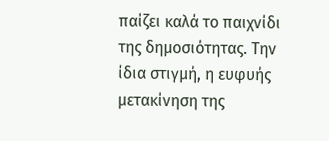παίζει καλά το παιχνίδι της δημοσιότητας. Την ίδια στιγμή, η ευφυής μετακίνηση της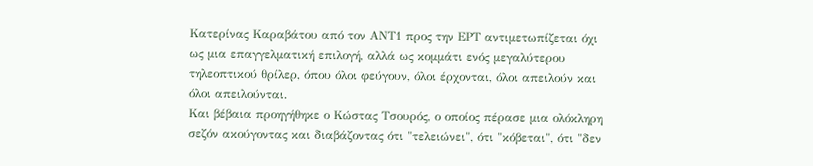Κατερίνας Καραβάτου από τον ΑΝΤ1 προς την ΕΡΤ αντιμετωπίζεται όχι ως μια επαγγελματική επιλογή, αλλά ως κομμάτι ενός μεγαλύτερου τηλεοπτικού θρίλερ, όπου όλοι φεύγουν, όλοι έρχονται, όλοι απειλούν και όλοι απειλούνται.
Και βέβαια προηγήθηκε ο Κώστας Τσουρός, ο οποίος πέρασε μια ολόκληρη σεζόν ακούγοντας και διαβάζοντας ότι "τελειώνει", ότι "κόβεται", ότι "δεν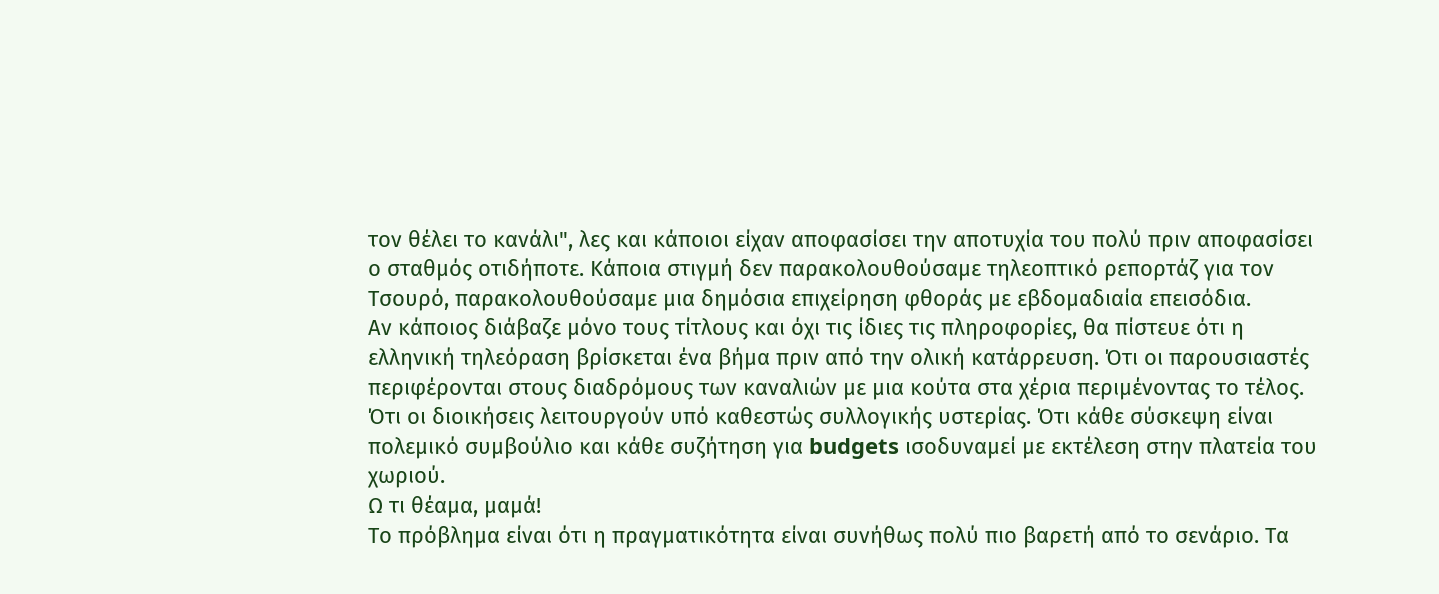τον θέλει το κανάλι", λες και κάποιοι είχαν αποφασίσει την αποτυχία του πολύ πριν αποφασίσει ο σταθμός οτιδήποτε. Κάποια στιγμή δεν παρακολουθούσαμε τηλεοπτικό ρεπορτάζ για τον Τσουρό, παρακολουθούσαμε μια δημόσια επιχείρηση φθοράς με εβδομαδιαία επεισόδια.
Αν κάποιος διάβαζε μόνο τους τίτλους και όχι τις ίδιες τις πληροφορίες, θα πίστευε ότι η ελληνική τηλεόραση βρίσκεται ένα βήμα πριν από την ολική κατάρρευση. Ότι οι παρουσιαστές περιφέρονται στους διαδρόμους των καναλιών με μια κούτα στα χέρια περιμένοντας το τέλος. Ότι οι διοικήσεις λειτουργούν υπό καθεστώς συλλογικής υστερίας. Ότι κάθε σύσκεψη είναι πολεμικό συμβούλιο και κάθε συζήτηση για budgets ισοδυναμεί με εκτέλεση στην πλατεία του χωριού.
Ω τι θέαμα, μαμά!
Το πρόβλημα είναι ότι η πραγματικότητα είναι συνήθως πολύ πιο βαρετή από το σενάριο. Τα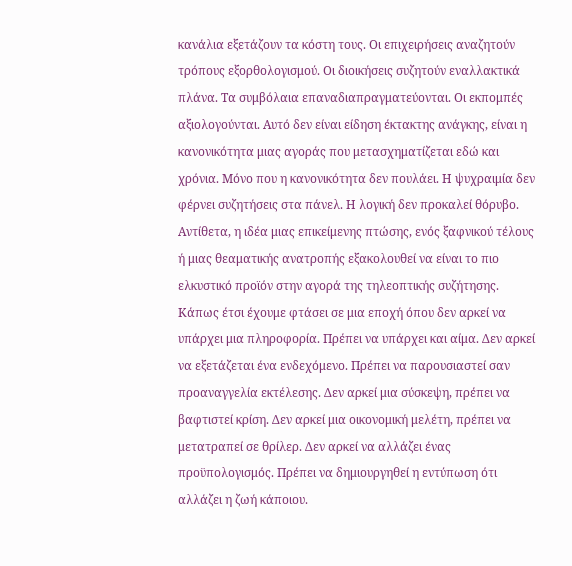κανάλια εξετάζουν τα κόστη τους. Οι επιχειρήσεις αναζητούν τρόπους εξορθολογισμού. Οι διοικήσεις συζητούν εναλλακτικά πλάνα. Τα συμβόλαια επαναδιαπραγματεύονται. Οι εκπομπές αξιολογούνται. Αυτό δεν είναι είδηση έκτακτης ανάγκης, είναι η κανονικότητα μιας αγοράς που μετασχηματίζεται εδώ και χρόνια. Μόνο που η κανονικότητα δεν πουλάει. Η ψυχραιμία δεν φέρνει συζητήσεις στα πάνελ. Η λογική δεν προκαλεί θόρυβο. Αντίθετα, η ιδέα μιας επικείμενης πτώσης, ενός ξαφνικού τέλους ή μιας θεαματικής ανατροπής εξακολουθεί να είναι το πιο ελκυστικό προϊόν στην αγορά της τηλεοπτικής συζήτησης.
Κάπως έτσι έχουμε φτάσει σε μια εποχή όπου δεν αρκεί να υπάρχει μια πληροφορία. Πρέπει να υπάρχει και αίμα. Δεν αρκεί να εξετάζεται ένα ενδεχόμενο. Πρέπει να παρουσιαστεί σαν προαναγγελία εκτέλεσης. Δεν αρκεί μια σύσκεψη, πρέπει να βαφτιστεί κρίση. Δεν αρκεί μια οικονομική μελέτη, πρέπει να μετατραπεί σε θρίλερ. Δεν αρκεί να αλλάζει ένας προϋπολογισμός. Πρέπει να δημιουργηθεί η εντύπωση ότι αλλάζει η ζωή κάποιου.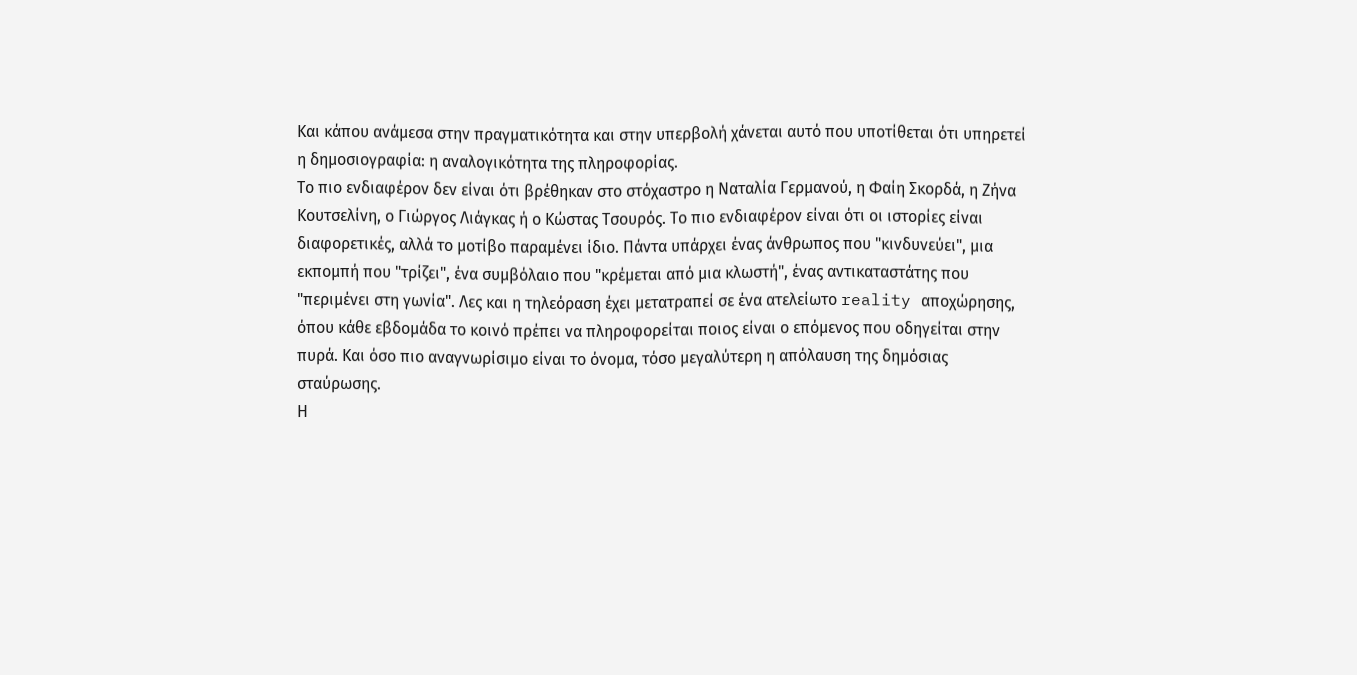Και κάπου ανάμεσα στην πραγματικότητα και στην υπερβολή χάνεται αυτό που υποτίθεται ότι υπηρετεί η δημοσιογραφία: η αναλογικότητα της πληροφορίας.
Το πιο ενδιαφέρον δεν είναι ότι βρέθηκαν στο στόχαστρο η Ναταλία Γερμανού, η Φαίη Σκορδά, η Ζήνα Κουτσελίνη, ο Γιώργος Λιάγκας ή ο Κώστας Τσουρός. Το πιο ενδιαφέρον είναι ότι οι ιστορίες είναι διαφορετικές, αλλά το μοτίβο παραμένει ίδιο. Πάντα υπάρχει ένας άνθρωπος που "κινδυνεύει", μια εκπομπή που "τρίζει", ένα συμβόλαιο που "κρέμεται από μια κλωστή", ένας αντικαταστάτης που "περιμένει στη γωνία". Λες και η τηλεόραση έχει μετατραπεί σε ένα ατελείωτο reality αποχώρησης, όπου κάθε εβδομάδα το κοινό πρέπει να πληροφορείται ποιος είναι ο επόμενος που οδηγείται στην πυρά. Και όσο πιο αναγνωρίσιμο είναι το όνομα, τόσο μεγαλύτερη η απόλαυση της δημόσιας σταύρωσης.
Η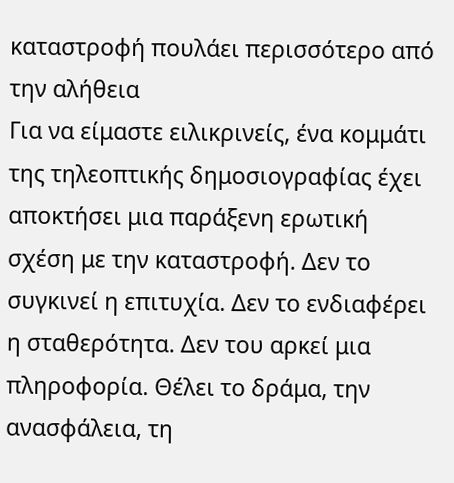καταστροφή πουλάει περισσότερο από την αλήθεια
Για να είμαστε ειλικρινείς, ένα κομμάτι της τηλεοπτικής δημοσιογραφίας έχει αποκτήσει μια παράξενη ερωτική σχέση με την καταστροφή. Δεν το συγκινεί η επιτυχία. Δεν το ενδιαφέρει η σταθερότητα. Δεν του αρκεί μια πληροφορία. Θέλει το δράμα, την ανασφάλεια, τη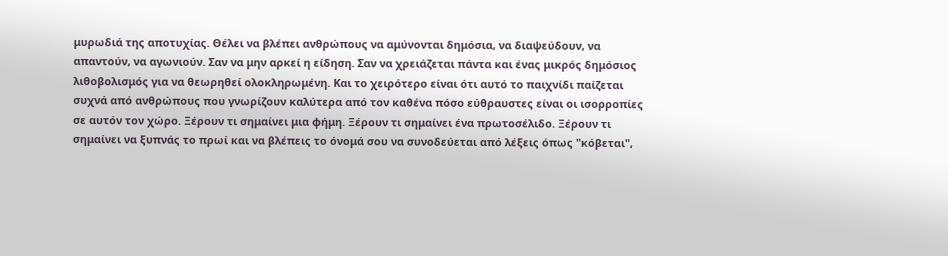μυρωδιά της αποτυχίας. Θέλει να βλέπει ανθρώπους να αμύνονται δημόσια, να διαψεύδουν, να απαντούν, να αγωνιούν. Σαν να μην αρκεί η είδηση. Σαν να χρειάζεται πάντα και ένας μικρός δημόσιος λιθοβολισμός για να θεωρηθεί ολοκληρωμένη. Και το χειρότερο είναι ότι αυτό το παιχνίδι παίζεται συχνά από ανθρώπους που γνωρίζουν καλύτερα από τον καθένα πόσο εύθραυστες είναι οι ισορροπίες σε αυτόν τον χώρο. Ξέρουν τι σημαίνει μια φήμη. Ξέρουν τι σημαίνει ένα πρωτοσέλιδο. Ξέρουν τι σημαίνει να ξυπνάς το πρωί και να βλέπεις το όνομά σου να συνοδεύεται από λέξεις όπως "κόβεται",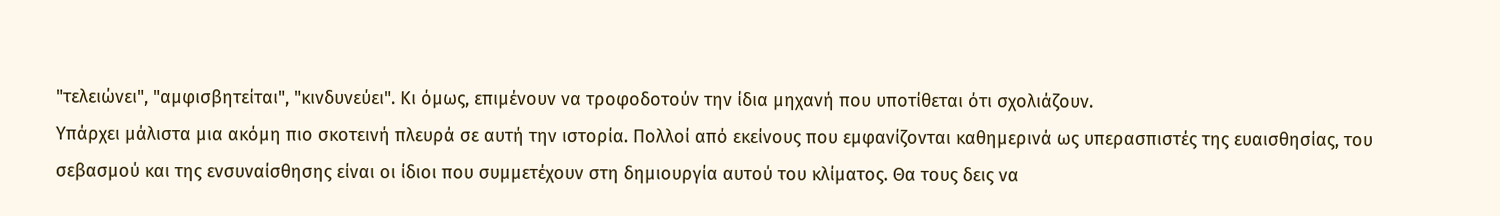"τελειώνει", "αμφισβητείται", "κινδυνεύει". Κι όμως, επιμένουν να τροφοδοτούν την ίδια μηχανή που υποτίθεται ότι σχολιάζουν.
Υπάρχει μάλιστα μια ακόμη πιο σκοτεινή πλευρά σε αυτή την ιστορία. Πολλοί από εκείνους που εμφανίζονται καθημερινά ως υπερασπιστές της ευαισθησίας, του σεβασμού και της ενσυναίσθησης είναι οι ίδιοι που συμμετέχουν στη δημιουργία αυτού του κλίματος. Θα τους δεις να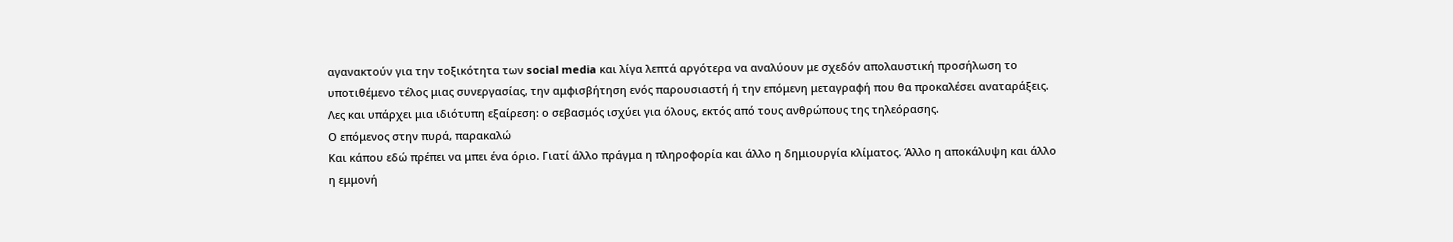αγανακτούν για την τοξικότητα των social media και λίγα λεπτά αργότερα να αναλύουν με σχεδόν απολαυστική προσήλωση το υποτιθέμενο τέλος μιας συνεργασίας, την αμφισβήτηση ενός παρουσιαστή ή την επόμενη μεταγραφή που θα προκαλέσει αναταράξεις. Λες και υπάρχει μια ιδιότυπη εξαίρεση: ο σεβασμός ισχύει για όλους, εκτός από τους ανθρώπους της τηλεόρασης.
Ο επόμενος στην πυρά, παρακαλώ
Και κάπου εδώ πρέπει να μπει ένα όριο. Γιατί άλλο πράγμα η πληροφορία και άλλο η δημιουργία κλίματος. Άλλο η αποκάλυψη και άλλο η εμμονή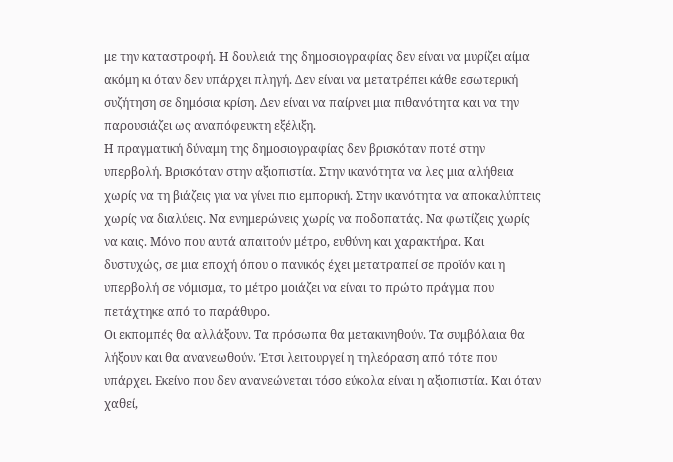με την καταστροφή. Η δουλειά της δημοσιογραφίας δεν είναι να μυρίζει αίμα ακόμη κι όταν δεν υπάρχει πληγή. Δεν είναι να μετατρέπει κάθε εσωτερική συζήτηση σε δημόσια κρίση. Δεν είναι να παίρνει μια πιθανότητα και να την παρουσιάζει ως αναπόφευκτη εξέλιξη.
Η πραγματική δύναμη της δημοσιογραφίας δεν βρισκόταν ποτέ στην υπερβολή. Βρισκόταν στην αξιοπιστία. Στην ικανότητα να λες μια αλήθεια χωρίς να τη βιάζεις για να γίνει πιο εμπορική. Στην ικανότητα να αποκαλύπτεις χωρίς να διαλύεις. Να ενημερώνεις χωρίς να ποδοπατάς. Να φωτίζεις χωρίς να καις. Μόνο που αυτά απαιτούν μέτρο, ευθύνη και χαρακτήρα. Και δυστυχώς, σε μια εποχή όπου ο πανικός έχει μετατραπεί σε προϊόν και η υπερβολή σε νόμισμα, το μέτρο μοιάζει να είναι το πρώτο πράγμα που πετάχτηκε από το παράθυρο.
Οι εκπομπές θα αλλάξουν. Τα πρόσωπα θα μετακινηθούν. Τα συμβόλαια θα λήξουν και θα ανανεωθούν. Έτσι λειτουργεί η τηλεόραση από τότε που υπάρχει. Εκείνο που δεν ανανεώνεται τόσο εύκολα είναι η αξιοπιστία. Και όταν χαθεί,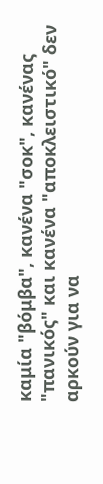καμία "βόμβα", κανένα "σοκ", κανένας "πανικός" και κανένα "αποκλειστικό" δεν αρκούν για να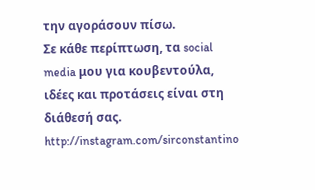την αγοράσουν πίσω.
Σε κάθε περίπτωση, τα social media μου για κουβεντούλα, ιδέες και προτάσεις είναι στη διάθεσή σας.
http://instagram.com/sirconstantino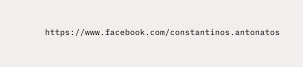https://www.facebook.com/constantinos.antonatos